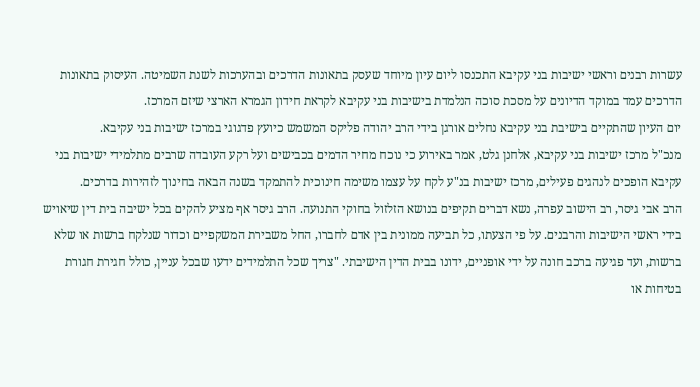עשרות רבנים וראשי ישיבות בני עקיבא התכנסו ליום עיון מיוחד שעסק בתאונות הדרכים ובהערכות לשנת השמיטה. העיסוק בתאונות הדרכים עמד במוקד הדיונים על מסכת סוכה הנלמדת בישיבות בני עקיבא לקראת חידון הגמרא הארצי שיזם המרכז.
יום העיון שהתקיים בישיבת בני עקיבא נחלים אורגן בידי הרב יהודה פליקס המשמש כיועץ פדגוגי במרכז ישיבות בני עקיבא.
מנכ"ל מרכז ישיבות בני עקיבא, אלחנן גלט, אמר באירוע כי נוכח מחיר הדמים בכבישים ועל רקע העובדה שרבים מתלמידי ישיבות בני עקיבא הופכים לנהגים פעילים, מרכז ישיבות בנ"ע לקח על עצמו משימה חינוכית להתמקד בשנה הבאה בחינוך לזהירות בדרכים.
הרב אבי גיסר, רב הישוב עפרה, נשא דברים תקיפים בנושא הזלזול בחוקי התנועה. הרב גיסר אף מציע להקים בכל ישיבה בית דין שיאויש בידי ראשי הישיבות והרבנים. על פי הצעתו, כל תביעה ממונית בין אדם לחברו, החל משבירת המשקפיים וכדור שנלקח ברשות או שלא ברשות, ועד פגיעה ברכב חונה על ידי אופניים, ידונו בבית הדין הישיבתי. "צריך שכל התלמידים ידעו שבכל עניין, כולל חגירת חגורת בטיחות או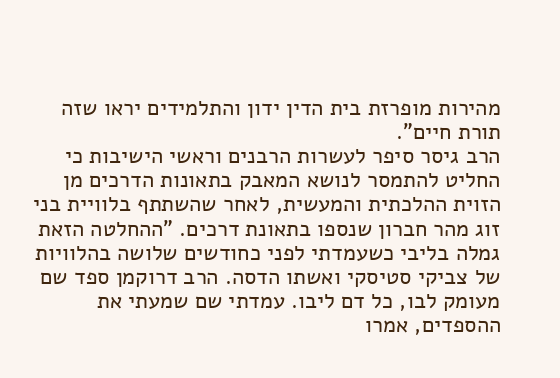מהירות מופרזת בית הדין ידון והתלמידים יראו שזה תורת חיים".
הרב גיסר סיפר לעשרות הרבנים וראשי הישיבות כי החליט להתמסר לנושא המאבק בתאונות הדרכים מן הזוית ההלכתית והמעשית, לאחר שהשתתף בלוויית בני זוג מהר חברון שנספו בתאונת דרכים. "ההחלטה הזאת גמלה בליבי כשעמדתי לפני כחודשים שלושה בהלוויות של צביקי סטיסקי ואשתו הדסה. הרב דרוקמן ספד שם מעומק לבו, כל דם ליבו. עמדתי שם שמעתי את ההספדים, אמרו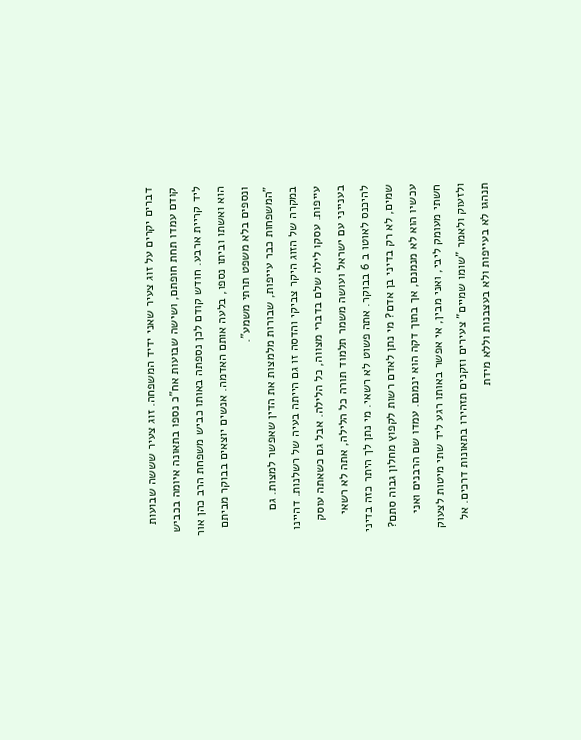דברים יקרים על זוג צעיר שאני ידיד המשפחה. זוג צעיר שששה שבועות קודם עמדו תחת חופתם, ושישה שבועות אח"כ נספו בתאונה איומה בכביש ליד קריית ארבע. חודש קודם לכן נספתה באותו כביש משפחת הרב כהן אור הוא ואשתו וביתו נספו, בלעה אותם האדמה. אנשים יוצאים בבוקר מביתם ונספים בלא משפט תרתי משמע".
"המשפחות כבר עייפות, שבורות מלמצות את הדין שאפשר למצות. גם במקרה של הזוג היקר צביקי והדסה זו גם הייתה בעיה של רשלנות. דהיינו עייפות. עסקו לילה שלם בדברי מצווה, כל הלילה. אבל גם כשאתה עוסק בענייני עם ישראל ועושה משמר תלמוד תורה כל הלילה, אתה לא רשאי להיכנס לאוטו ב 6 בבוקר. אתה פשוט לא רשאי. מי נתן לך היתר כזה בדיני שמים, לא רק בדיני בן אדם? מי נתן לאדם רשות לקפוץ מחלון גבוה סתם? עכשיו הוא לא מנמנם, אך בתוך דקה הוא ינמנם. עמדו שם הרבנים ואני חשתי מעומק ליבי, ואני מבין, אי אפשר באותו רגע ליד שתי מיטות לצעוק ולזעוק ולאמר "שומו שמיים" צעירים וזקנים תזהירו בתאונות דרכים. אל תנהגו לא בעייפות ולא בעצבנות וללא מידת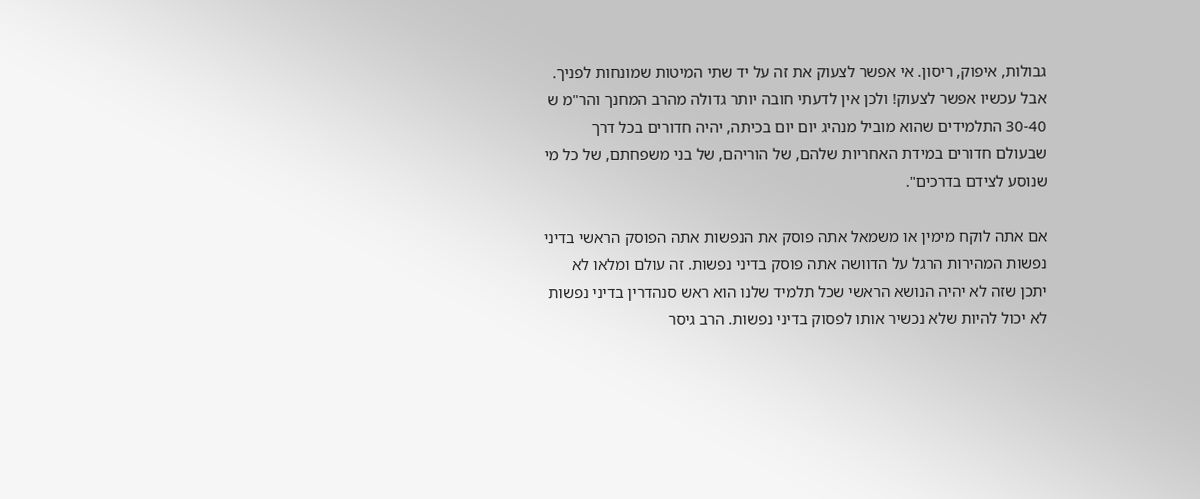גבולות, איפוק, ריסון. אי אפשר לצעוק את זה על יד שתי המיטות שמונחות לפניך. אבל עכשיו אפשר לצעוק! ולכן אין לדעתי חובה יותר גדולה מהרב המחנך והר"מ ש 30-40 התלמידים שהוא מוביל מנהיג יום יום בכיתה, יהיה חדורים בכל דרך שבעולם חדורים במידת האחריות שלהם, של הוריהם, של בני משפחתם, של כל מי שנוסע לצידם בדרכים".

אם אתה לוקח מימין או משמאל אתה פוסק את הנפשות אתה הפוסק הראשי בדיני נפשות המהירות הרגל על הדוושה אתה פוסק בדיני נפשות. זה עולם ומלאו לא יתכן שזה לא יהיה הנושא הראשי שכל תלמיד שלנו הוא ראש סנהדרין בדיני נפשות לא יכול להיות שלא נכשיר אותו לפסוק בדיני נפשות. הרב גיסר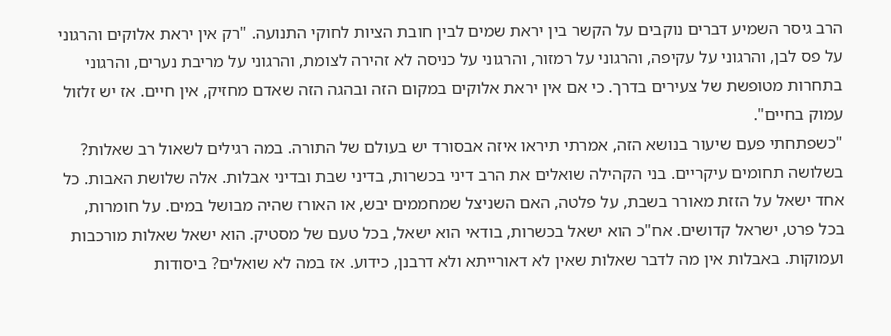הרב גיסר השמיע דברים נוקבים על הקשר בין יראת שמים לבין חובת הציות לחוקי התנועה. "רק אין יראת אלוקים והרגוני על פס לבן, והרגוני על עקיפה, והרגוני על רמזור, והרגוני על כניסה לא זהירה לצומת, והרגוני על מריבת נערים, והרגוני בתחרות מטופשת של צעירים בדרך. כי אם אין יראת אלוקים במקום הזה ובהגה הזה שאדם מחזיק, אין חיים. אז יש זלזול עמוק בחיים".
"כשפתחתי פעם שיעור בנושא הזה, אמרתי תיראו איזה אבסורד יש בעולם של התורה. במה רגילים לשאול רב שאלות? בשלושה תחומים עיקריים. בני הקהילה שואלים את הרב דיני בכשרות, בדיני שבת ובדיני אבלות. אלה שלושת האבות. כל אחד ישאל על הזזת מאורר בשבת, על פלטה, האם השניצל שמחממים יבש, או האורז שהיה מבושל במים. על חומרות, בכל פרט, ישראל קדושים. אח"כ הוא ישאל בכשרות, בודאי הוא ישאל, בכל טעם של מסטיק. הוא ישאל שאלות מורכבות ועמוקות. באבלות אין מה לדבר שאלות שאין לא דאורייתא ולא דרבנן, כידוע. אז במה לא שואלים? ביסודות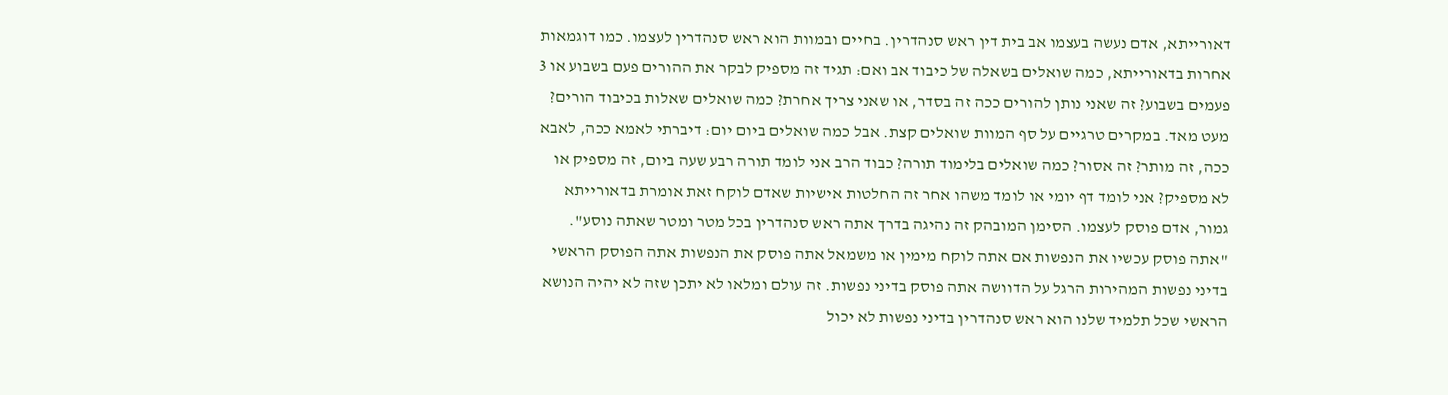דאורייתא, אדם נעשה בעצמו אב בית דין ראש סנהדרין. בחיים ובמוות הוא ראש סנהדרין לעצמו. כמו דוגמאות אחרות בדאורייתא, כמה שואלים בשאלה של כיבוד אב ואם: תגיד זה מספיק לבקר את ההורים פעם בשבוע או 3 פעמים בשבוע? זה שאני נותן להורים ככה זה בסדר, או שאני צריך אחרת? כמה שואלים שאלות בכיבוד הורים? מעט מאד. במקרים טרגיים על סף המוות שואלים קצת. אבל כמה שואלים ביום יום: דיברתי לאמא ככה, לאבא ככה, זה מותר? זה אסור? כמה שואלים בלימוד תורה? כבוד הרב אני לומד תורה רבע שעה ביום, זה מספיק או לא מספיק? אני לומד דף יומי או לומד משהו אחר זה החלטות אישיות שאדם לוקח זאת אומרת בדאורייתא גמור, אדם פוסק לעצמו. הסימן המובהק זה נהיגה בדרך אתה ראש סנהדרין בכל מטר ומטר שאתה נוסע".
"אתה פוסק עכשיו את הנפשות אם אתה לוקח מימין או משמאל אתה פוסק את הנפשות אתה הפוסק הראשי בדיני נפשות המהירות הרגל על הדוושה אתה פוסק בדיני נפשות. זה עולם ומלאו לא יתכן שזה לא יהיה הנושא הראשי שכל תלמיד שלנו הוא ראש סנהדרין בדיני נפשות לא יכול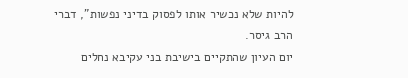להיות שלא נכשיר אותו לפסוק בדיני נפשות", דברי הרב גיסר.
יום העיון שהתקיים בישיבת בני עקיבא נחלים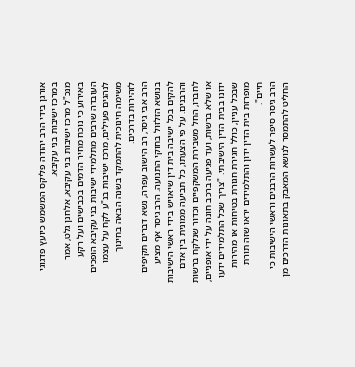אורגן בידי הרב יהודה פליקס המשמש כיועץ פדגוגי במרכז ישיבות בני עקיבא.
מנכ"ל מרכז ישיבות בני עקיבא, אלחנן גלט, אמר באירוע כי נוכח מחיר הדמים בכבישים ועל רקע העובדה שרבים מתלמידי ישיבות בני עקיבא הופכים לנהגים פעילים, מרכז ישיבות בנ"ע לקח על עצמו משימה חינוכית להתמקד בשנה הבאה בחינוך לזהירות בדרכים.
הרב אבי גיסר, רב הישוב עפרה, נשא דברים תקיפים בנושא הזלזול בחוקי התנועה. הרב גיסר אף מציע להקים בכל ישיבה בית דין שיאויש בידי ראשי הישיבות והרבנים. על פי הצעתו, כל תביעה ממונית בין אדם לחברו, החל משבירת המשקפיים וכדור שנלקח ברשות או שלא ברשות, ועד פגיעה ברכב חונה על ידי אופניים, ידונו בבית הדין הישיבתי. "צריך שכל התלמידים ידעו שבכל עניין, כולל חגירת חגורת בטיחות או מהירות מופרזת בית הדין ידון והתלמידים יראו שזה תורת חיים".
הרב גיסר סיפר לעשרות הרבנים וראשי הישיבות כי החליט להתמסר לנושא המאבק בתאונות הדרכים מן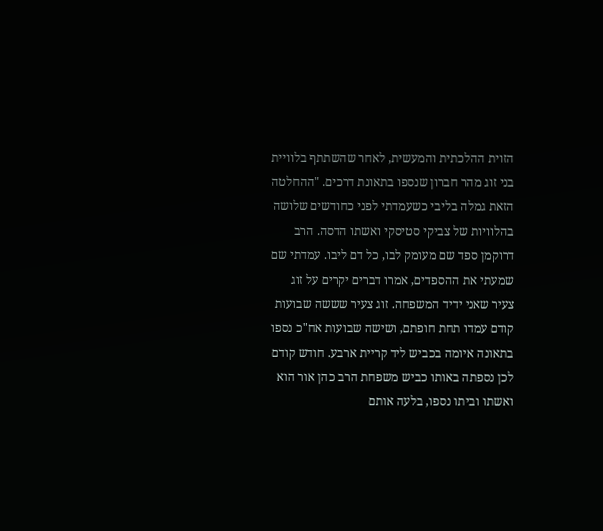הזוית ההלכתית והמעשית, לאחר שהשתתף בלוויית בני זוג מהר חברון שנספו בתאונת דרכים. "ההחלטה הזאת גמלה בליבי כשעמדתי לפני כחודשים שלושה בהלוויות של צביקי סטיסקי ואשתו הדסה. הרב דרוקמן ספד שם מעומק לבו, כל דם ליבו. עמדתי שם שמעתי את ההספדים, אמרו דברים יקרים על זוג צעיר שאני ידיד המשפחה. זוג צעיר שששה שבועות קודם עמדו תחת חופתם, ושישה שבועות אח"כ נספו בתאונה איומה בכביש ליד קריית ארבע. חודש קודם לכן נספתה באותו כביש משפחת הרב כהן אור הוא ואשתו וביתו נספו, בלעה אותם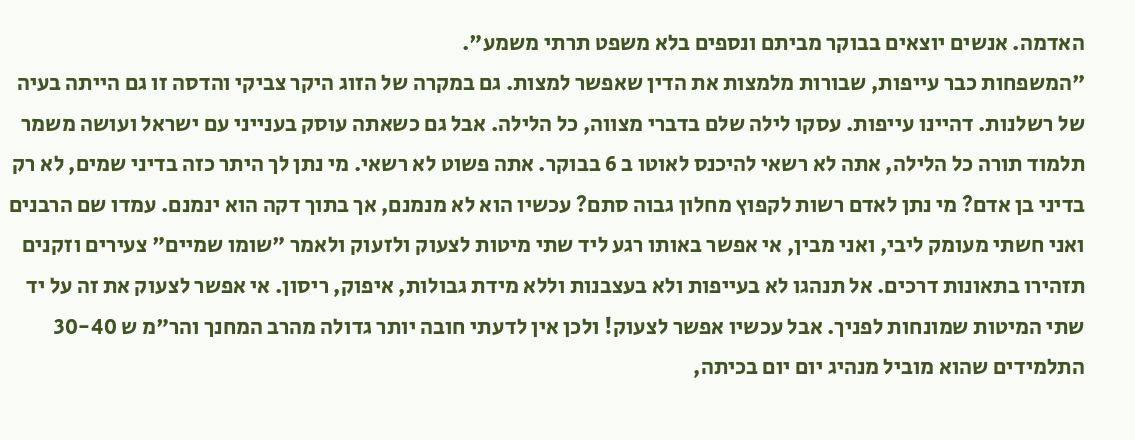האדמה. אנשים יוצאים בבוקר מביתם ונספים בלא משפט תרתי משמע".
"המשפחות כבר עייפות, שבורות מלמצות את הדין שאפשר למצות. גם במקרה של הזוג היקר צביקי והדסה זו גם הייתה בעיה של רשלנות. דהיינו עייפות. עסקו לילה שלם בדברי מצווה, כל הלילה. אבל גם כשאתה עוסק בענייני עם ישראל ועושה משמר תלמוד תורה כל הלילה, אתה לא רשאי להיכנס לאוטו ב 6 בבוקר. אתה פשוט לא רשאי. מי נתן לך היתר כזה בדיני שמים, לא רק בדיני בן אדם? מי נתן לאדם רשות לקפוץ מחלון גבוה סתם? עכשיו הוא לא מנמנם, אך בתוך דקה הוא ינמנם. עמדו שם הרבנים ואני חשתי מעומק ליבי, ואני מבין, אי אפשר באותו רגע ליד שתי מיטות לצעוק ולזעוק ולאמר "שומו שמיים" צעירים וזקנים תזהירו בתאונות דרכים. אל תנהגו לא בעייפות ולא בעצבנות וללא מידת גבולות, איפוק, ריסון. אי אפשר לצעוק את זה על יד שתי המיטות שמונחות לפניך. אבל עכשיו אפשר לצעוק! ולכן אין לדעתי חובה יותר גדולה מהרב המחנך והר"מ ש 30-40 התלמידים שהוא מוביל מנהיג יום יום בכיתה,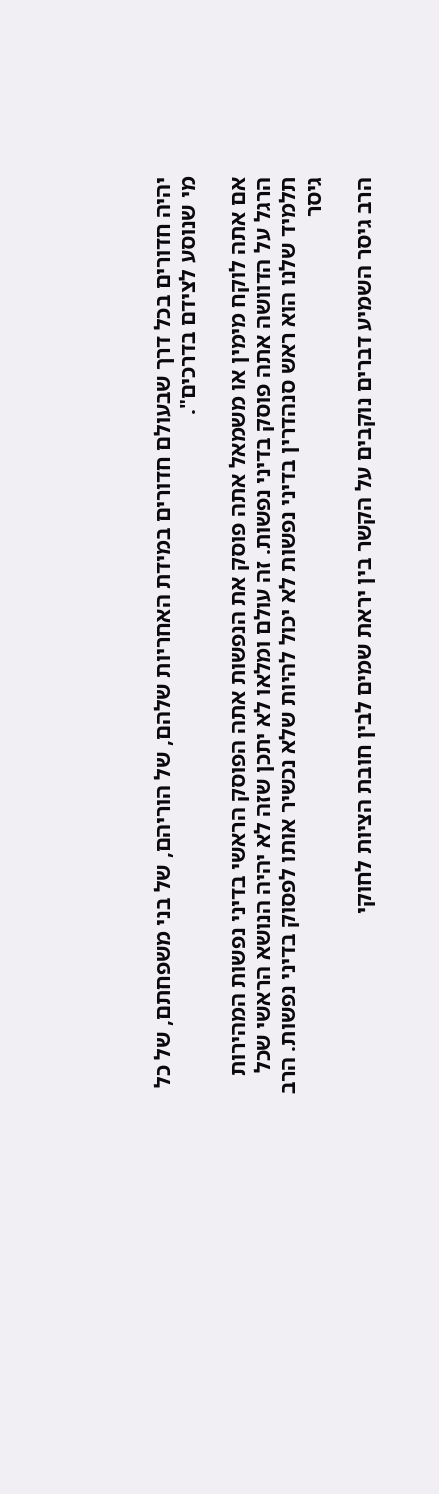יהיה חדורים בכל דרך שבעולם חדורים במידת האחריות שלהם, של הוריהם, של בני משפחתם, של כל מי שנוסע לצידם בדרכים".

אם אתה לוקח מימין או משמאל אתה פוסק את הנפשות אתה הפוסק הראשי בדיני נפשות המהירות הרגל על הדוושה אתה פוסק בדיני נפשות. זה עולם ומלאו לא יתכן שזה לא יהיה הנושא הראשי שכל תלמיד שלנו הוא ראש סנהדרין בדיני נפשות לא יכול להיות שלא נכשיר אותו לפסוק בדיני נפשות. הרב גיסר

הרב גיסר השמיע דברים נוקבים על הקשר בין יראת שמים לבין חובת הציות לחוקי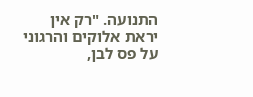התנועה. "רק אין יראת אלוקים והרגוני על פס לבן,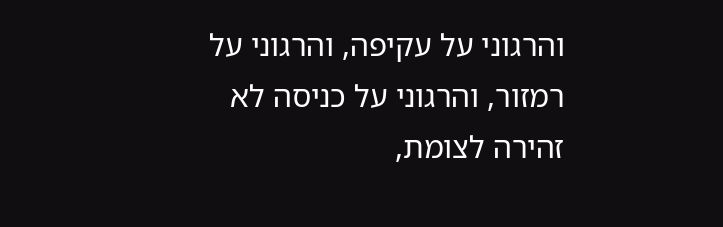והרגוני על עקיפה, והרגוני על רמזור, והרגוני על כניסה לא זהירה לצומת,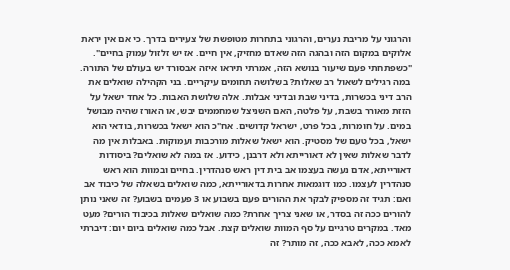והרגוני על מריבת נערים, והרגוני בתחרות מטופשת של צעירים בדרך. כי אם אין יראת אלוקים במקום הזה ובהגה הזה שאדם מחזיק, אין חיים. אז יש זלזול עמוק בחיים".
"כשפתחתי פעם שיעור בנושא הזה, אמרתי תיראו איזה אבסורד יש בעולם של התורה. במה רגילים לשאול רב שאלות? בשלושה תחומים עיקריים. בני הקהילה שואלים את הרב דיני בכשרות, בדיני שבת ובדיני אבלות. אלה שלושת האבות. כל אחד ישאל על הזזת מאורר בשבת, על פלטה, האם השניצל שמחממים יבש, או האורז שהיה מבושל במים. על חומרות, בכל פרט, ישראל קדושים. אח"כ הוא ישאל בכשרות, בודאי הוא ישאל, בכל טעם של מסטיק. הוא ישאל שאלות מורכבות ועמוקות. באבלות אין מה לדבר שאלות שאין לא דאורייתא ולא דרבנן, כידוע. אז במה לא שואלים? ביסודות דאורייתא, אדם נעשה בעצמו אב בית דין ראש סנהדרין. בחיים ובמוות הוא ראש סנהדרין לעצמו. כמו דוגמאות אחרות בדאורייתא, כמה שואלים בשאלה של כיבוד אב ואם: תגיד זה מספיק לבקר את ההורים פעם בשבוע או 3 פעמים בשבוע? זה שאני נותן להורים ככה זה בסדר, או שאני צריך אחרת? כמה שואלים שאלות בכיבוד הורים? מעט מאד. במקרים טרגיים על סף המוות שואלים קצת. אבל כמה שואלים ביום יום: דיברתי לאמא ככה, לאבא ככה, זה מותר? זה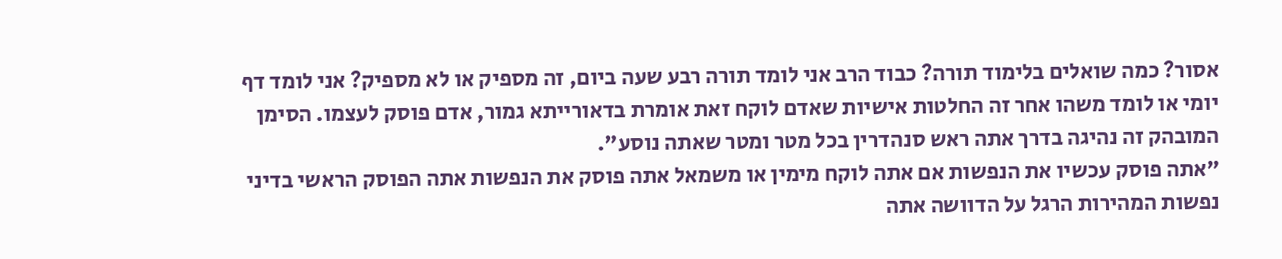אסור? כמה שואלים בלימוד תורה? כבוד הרב אני לומד תורה רבע שעה ביום, זה מספיק או לא מספיק? אני לומד דף יומי או לומד משהו אחר זה החלטות אישיות שאדם לוקח זאת אומרת בדאורייתא גמור, אדם פוסק לעצמו. הסימן המובהק זה נהיגה בדרך אתה ראש סנהדרין בכל מטר ומטר שאתה נוסע".
"אתה פוסק עכשיו את הנפשות אם אתה לוקח מימין או משמאל אתה פוסק את הנפשות אתה הפוסק הראשי בדיני נפשות המהירות הרגל על הדוושה אתה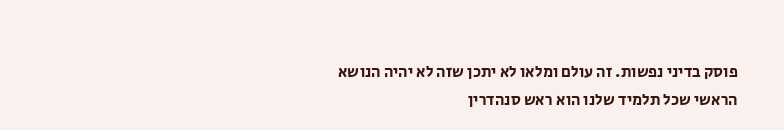פוסק בדיני נפשות. זה עולם ומלאו לא יתכן שזה לא יהיה הנושא הראשי שכל תלמיד שלנו הוא ראש סנהדרין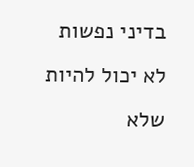בדיני נפשות לא יכול להיות שלא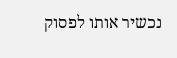נכשיר אותו לפסוק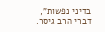בדיני נפשות", דברי הרב גיסר.